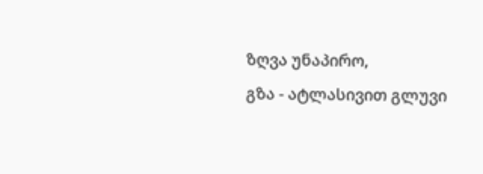ზღვა უნაპირო,
გზა - ატლასივით გლუვი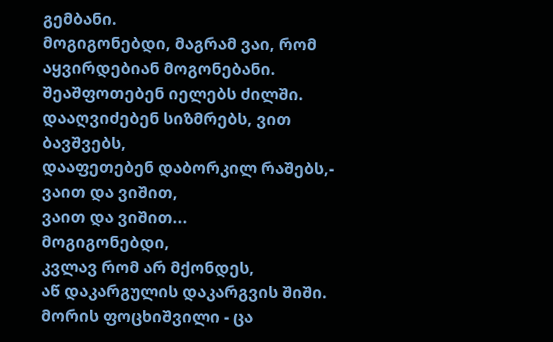გემბანი.
მოგიგონებდი, მაგრამ ვაი, რომ
აყვირდებიან მოგონებანი.
შეაშფოთებენ იელებს ძილში.
დააღვიძებენ სიზმრებს, ვით ბავშვებს,
დააფეთებენ დაბორკილ რაშებს,-
ვაით და ვიშით,
ვაით და ვიშით...
მოგიგონებდი,
კვლავ რომ არ მქონდეს,
აწ დაკარგულის დაკარგვის შიში.
მორის ფოცხიშვილი - ცა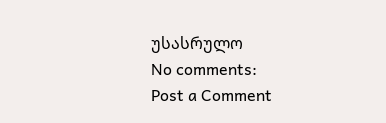უსასრულო
No comments:
Post a Comment